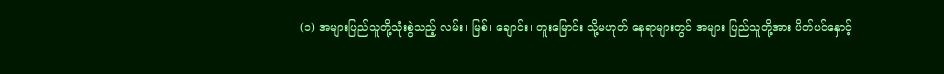(၁) အများပြည်သူတို့သုံးစွဲသည့် လမ်း၊ မြစ်၊ ချောင်း၊ တူးမြောင်း သို့မဟုတ် နေရာများတွင် အများ ပြည်သူတို့အား ပိတ်ပင်နှောင့်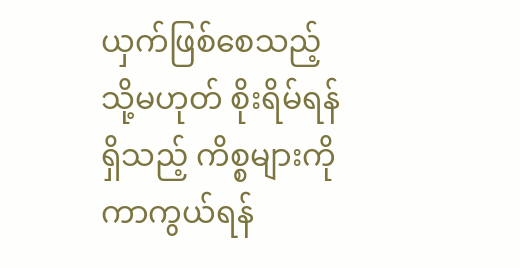ယှက်ဖြစ်စေသည့် သို့မဟုတ် စိုးရိမ်ရန်ရှိသည့် ကိစ္စများကို ကာကွယ်ရန်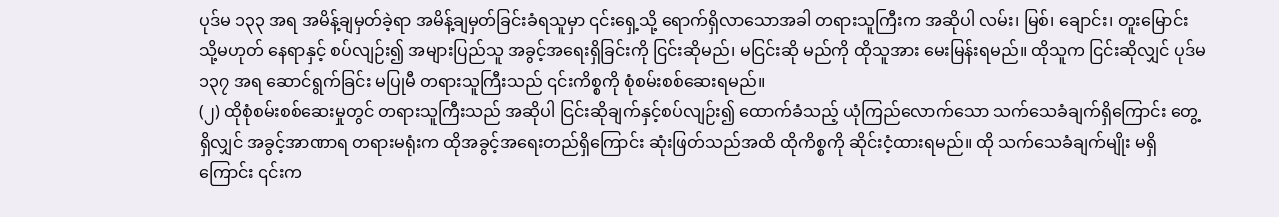ပုဒ်မ ၁၃၃ အရ အမိန့်ချမှတ်ခဲ့ရာ အမိန့်ချမှတ်ခြင်းခံရသူမှာ ၎င်းရှေ့သို့ ရောက်ရှိလာသောအခါ တရားသူကြီးက အဆိုပါ လမ်း၊ မြစ်၊ ချောင်း၊ တူးမြောင်း သို့မဟုတ် နေရာနှင့် စပ်လျဉ်း၍ အများပြည်သူ အခွင့်အရေးရှိခြင်းကို ငြင်းဆိုမည်၊ မငြင်းဆို မည်ကို ထိုသူအား မေးမြန်းရမည်။ ထိုသူက ငြင်းဆိုလျှင် ပုဒ်မ ၁၃၇ အရ ဆောင်ရွက်ခြင်း မပြုမီ တရားသူကြီးသည် ၎င်းကိစ္စကို စုံစမ်းစစ်ဆေးရမည်။
(၂) ထိုစုံစမ်းစစ်ဆေးမှုတွင် တရားသူကြီးသည် အဆိုပါ ငြင်းဆိုချက်နှင့်စပ်လျဉ်း၍ ထောက်ခံသည့် ယုံကြည်လောက်သော သက်သေခံချက်ရှိကြောင်း တွေ့ရှိလျှင် အခွင့်အာဏာရ တရားမရုံးက ထိုအခွင့်အရေးတည်ရှိကြောင်း ဆုံးဖြတ်သည်အထိ ထိုကိစ္စကို ဆိုင်းငံ့ထားရမည်။ ထို သက်သေခံချက်မျိုး မရှိကြောင်း ၎င်းက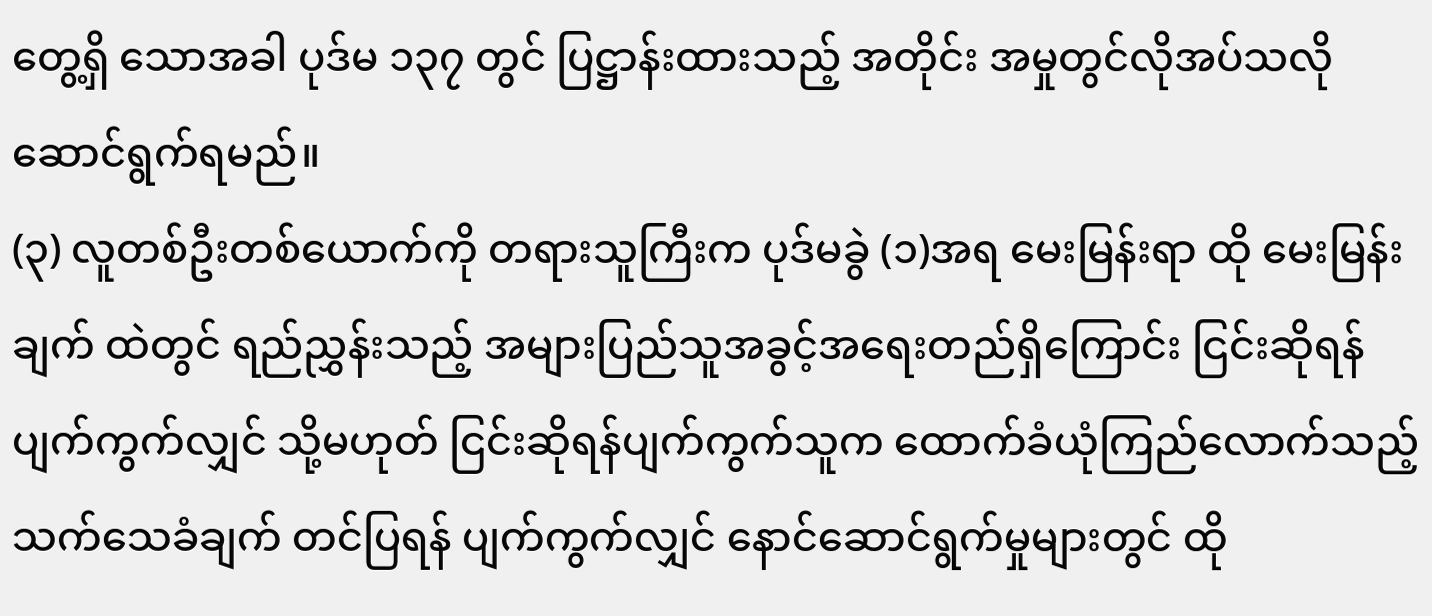တွေ့ရှိ သောအခါ ပုဒ်မ ၁၃၇ တွင် ပြဋ္ဌာန်းထားသည့် အတိုင်း အမှုတွင်လိုအပ်သလို ဆောင်ရွက်ရမည်။
(၃) လူတစ်ဦးတစ်ယောက်ကို တရားသူကြီးက ပုဒ်မခွဲ (၁)အရ မေးမြန်းရာ ထို မေးမြန်းချက် ထဲတွင် ရည်ညွှန်းသည့် အများပြည်သူအခွင့်အရေးတည်ရှိကြောင်း ငြင်းဆိုရန် ပျက်ကွက်လျှင် သို့မဟုတ် ငြင်းဆိုရန်ပျက်ကွက်သူက ထောက်ခံယုံကြည်လောက်သည့် သက်သေခံချက် တင်ပြရန် ပျက်ကွက်လျှင် နောင်ဆောင်ရွက်မှုများတွင် ထို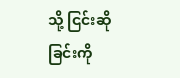သို့ ငြင်းဆို ခြင်းကို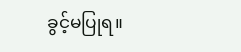ခွင့်မပြုရ။